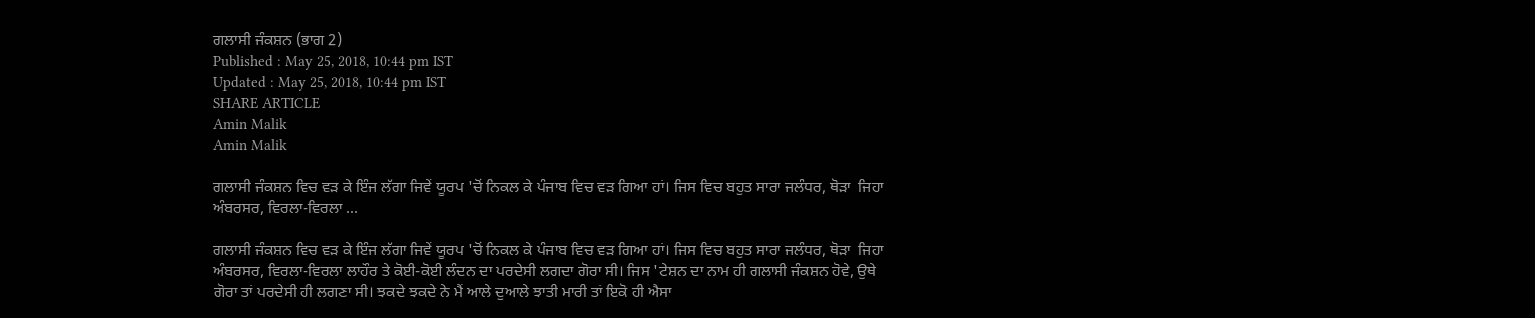ਗਲਾਸੀ ਜੰਕਸ਼ਨ (ਭਾਗ 2)
Published : May 25, 2018, 10:44 pm IST
Updated : May 25, 2018, 10:44 pm IST
SHARE ARTICLE
Amin Malik
Amin Malik

ਗਲਾਸੀ ਜੰਕਸ਼ਨ ਵਿਚ ਵੜ ਕੇ ਇੰਜ ਲੱਗਾ ਜਿਵੇਂ ਯੂਰਪ 'ਚੋਂ ਨਿਕਲ ਕੇ ਪੰਜਾਬ ਵਿਚ ਵੜ ਗਿਆ ਹਾਂ। ਜਿਸ ਵਿਚ ਬਹੁਤ ਸਾਰਾ ਜਲੰਧਰ, ਥੋੜਾ  ਜਿਹਾ ਅੰਬਰਸਰ, ਵਿਰਲਾ-ਵਿਰਲਾ ...

ਗਲਾਸੀ ਜੰਕਸ਼ਨ ਵਿਚ ਵੜ ਕੇ ਇੰਜ ਲੱਗਾ ਜਿਵੇਂ ਯੂਰਪ 'ਚੋਂ ਨਿਕਲ ਕੇ ਪੰਜਾਬ ਵਿਚ ਵੜ ਗਿਆ ਹਾਂ। ਜਿਸ ਵਿਚ ਬਹੁਤ ਸਾਰਾ ਜਲੰਧਰ, ਥੋੜਾ  ਜਿਹਾ ਅੰਬਰਸਰ, ਵਿਰਲਾ-ਵਿਰਲਾ ਲਾਹੌਰ ਤੇ ਕੋਈ-ਕੋਈ ਲੰਦਨ ਦਾ ਪਰਦੇਸੀ ਲਗਦਾ ਗੋਰਾ ਸੀ। ਜਿਸ 'ਟੇਸ਼ਨ ਦਾ ਨਾਮ ਹੀ ਗਲਾਸੀ ਜੰਕਸ਼ਨ ਹੋਵੇ, ਉਥੇ ਗੋਰਾ ਤਾਂ ਪਰਦੇਸੀ ਹੀ ਲਗਣਾ ਸੀ। ਝਕਦੇ ਝਕਦੇ ਨੇ ਮੈਂ ਆਲੇ ਦੁਆਲੇ ਝਾਤੀ ਮਾਰੀ ਤਾਂ ਇਕੋ ਹੀ ਐਸਾ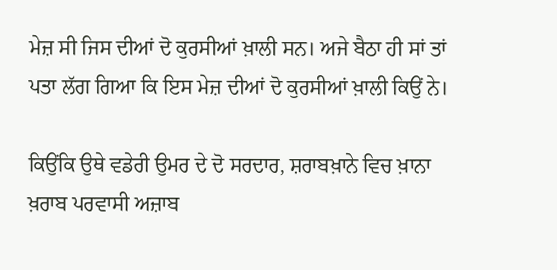ਮੇਜ਼ ਸੀ ਜਿਸ ਦੀਆਂ ਦੋ ਕੁਰਸੀਆਂ ਖ਼ਾਲੀ ਸਨ। ਅਜੇ ਬੈਠਾ ਹੀ ਸਾਂ ਤਾਂ ਪਤਾ ਲੱਗ ਗਿਆ ਕਿ ਇਸ ਮੇਜ਼ ਦੀਆਂ ਦੋ ਕੁਰਸੀਆਂ ਖ਼ਾਲੀ ਕਿਉਂ ਨੇ।

ਕਿਉਂਕਿ ਉਥੇ ਵਡੇਰੀ ਉਮਰ ਦੇ ਦੋ ਸਰਦਾਰ, ਸ਼ਰਾਬਖ਼ਾਨੇ ਵਿਚ ਖ਼ਾਨਾ ਖ਼ਰਾਬ ਪਰਵਾਸੀ ਅਜ਼ਾਬ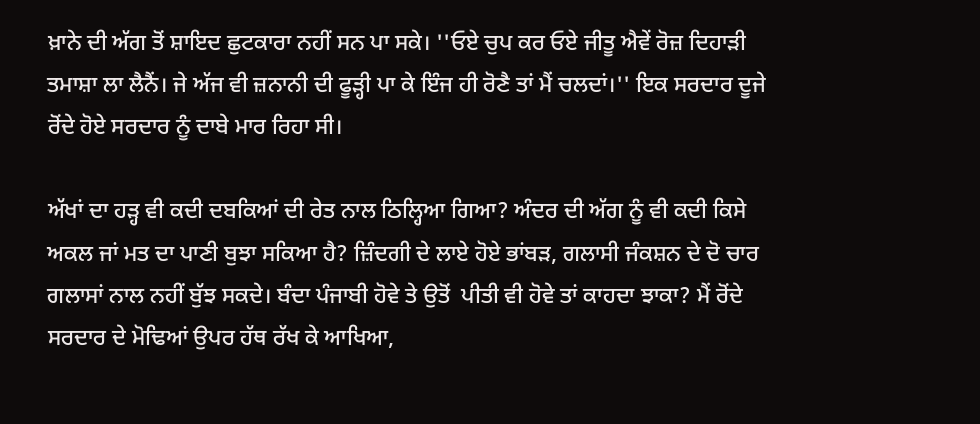ਖ਼ਾਨੇ ਦੀ ਅੱਗ ਤੋਂ ਸ਼ਾਇਦ ਛੁਟਕਾਰਾ ਨਹੀਂ ਸਨ ਪਾ ਸਕੇ। ''ਓਏ ਚੁਪ ਕਰ ਓਏ ਜੀਤੂ ਐਵੇਂ ਰੋਜ਼ ਦਿਹਾੜੀ ਤਮਾਸ਼ਾ ਲਾ ਲੈਨੈਂ। ਜੇ ਅੱਜ ਵੀ ਜ਼ਨਾਨੀ ਦੀ ਫੂੜ੍ਹੀ ਪਾ ਕੇ ਇੰਜ ਹੀ ਰੋਣੈ ਤਾਂ ਮੈਂ ਚਲਦਾਂ।'' ਇਕ ਸਰਦਾਰ ਦੂਜੇ ਰੋਂਦੇ ਹੋਏ ਸਰਦਾਰ ਨੂੰ ਦਾਬੇ ਮਾਰ ਰਿਹਾ ਸੀ।

ਅੱਖਾਂ ਦਾ ਹੜ੍ਹ ਵੀ ਕਦੀ ਦਬਕਿਆਂ ਦੀ ਰੇਤ ਨਾਲ ਠਿਲ੍ਹਿਆ ਗਿਆ? ਅੰਦਰ ਦੀ ਅੱਗ ਨੂੰ ਵੀ ਕਦੀ ਕਿਸੇ ਅਕਲ ਜਾਂ ਮਤ ਦਾ ਪਾਣੀ ਬੁਝਾ ਸਕਿਆ ਹੈ? ਜ਼ਿੰਦਗੀ ਦੇ ਲਾਏ ਹੋਏ ਭਾਂਬੜ, ਗਲਾਸੀ ਜੰਕਸ਼ਨ ਦੇ ਦੋ ਚਾਰ ਗਲਾਸਾਂ ਨਾਲ ਨਹੀਂ ਬੁੱਝ ਸਕਦੇ। ਬੰਦਾ ਪੰਜਾਬੀ ਹੋਵੇ ਤੇ ਉਤੋਂ  ਪੀਤੀ ਵੀ ਹੋਵੇ ਤਾਂ ਕਾਹਦਾ ਝਾਕਾ? ਮੈਂ ਰੋਂਦੇ ਸਰਦਾਰ ਦੇ ਮੋਢਿਆਂ ਉਪਰ ਹੱਥ ਰੱਖ ਕੇ ਆਖਿਆ,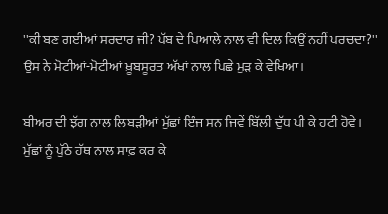''ਕੀ ਬਣ ਗਈਆਂ ਸਰਦਾਰ ਜੀ? ਪੱਬ ਦੇ ਪਿਆਲੇ ਨਾਲ ਵੀ ਦਿਲ ਕਿਉਂ ਨਹੀਂ ਪਰਚਦਾ?'' ਉਸ ਨੇ ਮੋਟੀਆਂ-ਮੋਟੀਆਂ ਖ਼ੂਬਸੂਰਤ ਅੱਖਾਂ ਨਾਲ ਪਿਛੇ ਮੁੜ ਕੇ ਵੇਖਿਆ।

ਬੀਅਰ ਦੀ ਝੱਗ ਨਾਲ ਲਿਬੜੀਆਂ ਮੁੱਛਾਂ ਇੰਜ ਸਨ ਜਿਵੇਂ ਬਿੱਲੀ ਦੁੱਧ ਪੀ ਕੇ ਹਟੀ ਹੋਵੇ। ਮੁੱਛਾਂ ਨੂੰ ਪੁੱਠੇ ਹੱਥ ਨਾਲ ਸਾਫ਼ ਕਰ ਕੇ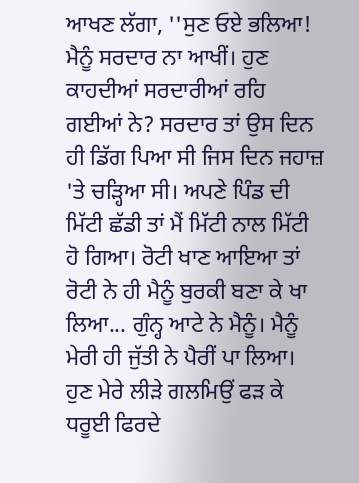ਆਖਣ ਲੱਗਾ, ''ਸੁਣ ਓਏ ਭਲਿਆ! ਮੈਨੂੰ ਸਰਦਾਰ ਨਾ ਆਖੀਂ। ਹੁਣ ਕਾਹਦੀਆਂ ਸਰਦਾਰੀਆਂ ਰਹਿ ਗਈਆਂ ਨੇ? ਸਰਦਾਰ ਤਾਂ ਉਸ ਦਿਨ ਹੀ ਡਿੱਗ ਪਿਆ ਸੀ ਜਿਸ ਦਿਨ ਜਹਾਜ਼ 'ਤੇ ਚੜ੍ਹਿਆ ਸੀ। ਅਪਣੇ ਪਿੰਡ ਦੀ ਮਿੱਟੀ ਛੱਡੀ ਤਾਂ ਮੈਂ ਮਿੱਟੀ ਨਾਲ ਮਿੱਟੀ ਹੋ ਗਿਆ। ਰੋਟੀ ਖਾਣ ਆਇਆ ਤਾਂ ਰੋਟੀ ਨੇ ਹੀ ਮੈਨੂੰ ਬੁਰਕੀ ਬਣਾ ਕੇ ਖਾ ਲਿਆ... ਗੁੰਨ੍ਹ ਆਟੇ ਨੇ ਮੈਨੂੰ। ਮੈਨੂੰ ਮੇਰੀ ਹੀ ਜੁੱਤੀ ਨੇ ਪੈਰੀਂ ਪਾ ਲਿਆ। ਹੁਣ ਮੇਰੇ ਲੀੜੇ ਗਲਮਿਉਂ ਫੜ ਕੇ ਧਰੂਈ ਫਿਰਦੇ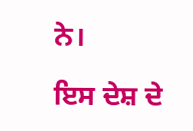ਨੇ।

ਇਸ ਦੇਸ਼ ਦੇ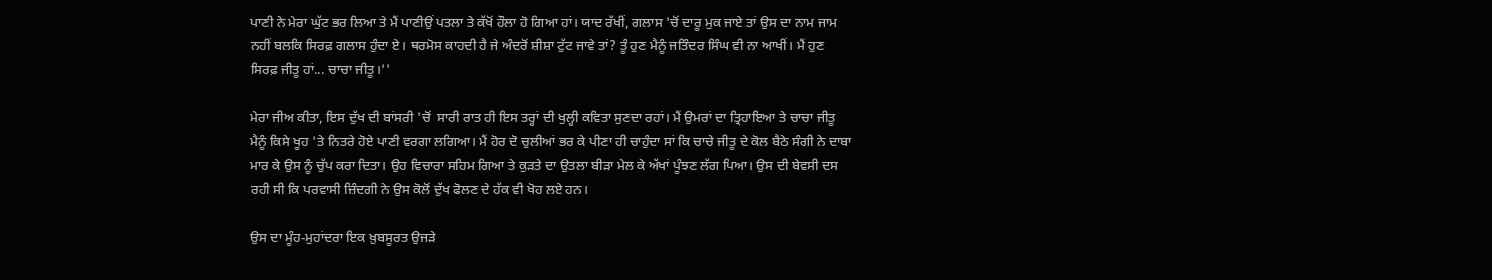ਪਾਣੀ ਨੇ ਮੇਰਾ ਘੁੱਟ ਭਰ ਲਿਆ ਤੇ ਮੈਂ ਪਾਣੀਉਂ ਪਤਲਾ ਤੇ ਕੱਖੋਂ ਹੌਲਾ ਹੋ ਗਿਆ ਹਾਂ। ਯਾਦ ਰੱਖੀਂ, ਗਲਾਸ 'ਚੋਂ ਦਾਰੂ ਮੁਕ ਜਾਏ ਤਾਂ ਉਸ ਦਾ ਨਾਮ ਜਾਮ ਨਹੀਂ ਬਲਕਿ ਸਿਰਫ਼ ਗਲਾਸ ਹੁੰਦਾ ਏ। ਥਰਮੋਸ ਕਾਹਦੀ ਹੈ ਜੇ ਅੰਦਰੋਂ ਸ਼ੀਸ਼ਾ ਟੁੱਟ ਜਾਵੇ ਤਾਂ? ਤੂੰ ਹੁਣ ਮੈਨੂੰ ਜਤਿੰਦਰ ਸਿੰਘ ਵੀ ਨਾ ਆਖੀਂ। ਮੈਂ ਹੁਣ ਸਿਰਫ਼ ਜੀਤੂ ਹਾਂ... ਚਾਚਾ ਜੀਤੂ।''

ਮੇਰਾ ਜੀਅ ਕੀਤਾ, ਇਸ ਦੁੱਖ ਦੀ ਬਾਂਸਰੀ 'ਚੋਂ  ਸਾਰੀ ਰਾਤ ਹੀ ਇਸ ਤਰ੍ਹਾਂ ਦੀ ਖੁਲ੍ਹੀ ਕਵਿਤਾ ਸੁਣਦਾ ਰਹਾਂ। ਮੈਂ ਉਮਰਾਂ ਦਾ ਤ੍ਰਿਹਾਇਆ ਤੇ ਚਾਚਾ ਜੀਤੂ ਮੈਨੂੰ ਕਿਸੇ ਖੂਹ 'ਤੇ ਨਿਤਰੇ ਹੋਏ ਪਾਣੀ ਵਰਗਾ ਲਗਿਆ। ਮੈਂ ਹੋਰ ਦੋ ਚੁਲੀਆਂ ਭਰ ਕੇ ਪੀਣਾ ਹੀ ਚਾਹੁੰਦਾ ਸਾਂ ਕਿ ਚਾਚੇ ਜੀਤੂ ਦੇ ਕੋਲ ਬੈਠੇ ਸੰਗੀ ਨੇ ਦਾਬਾ ਮਾਰ ਕੇ ਉਸ ਨੂੰ ਚੁੱਪ ਕਰਾ ਦਿਤਾ। ਉਹ ਵਿਚਾਰਾ ਸਹਿਮ ਗਿਆ ਤੇ ਕੁੜਤੇ ਦਾ ਉਤਲਾ ਬੀੜਾ ਮੇਲ ਕੇ ਅੱਖਾਂ ਪੂੰਝਣ ਲੱਗ ਪਿਆ। ਉਸ ਦੀ ਬੇਵਸੀ ਦਸ ਰਹੀ ਸੀ ਕਿ ਪਰਵਾਸੀ ਜ਼ਿੰਦਗੀ ਨੇ ਉਸ ਕੋਲੋਂ ਦੁੱਖ ਫੋਲਣ ਦੇ ਹੱਕ ਵੀ ਖੋਹ ਲਏ ਹਨ।

ਉਸ ਦਾ ਮੂੰਹ-ਮੁਹਾਂਦਰਾ ਇਕ ਖ਼ੁਬਸੂਰਤ ਉਜੜੇ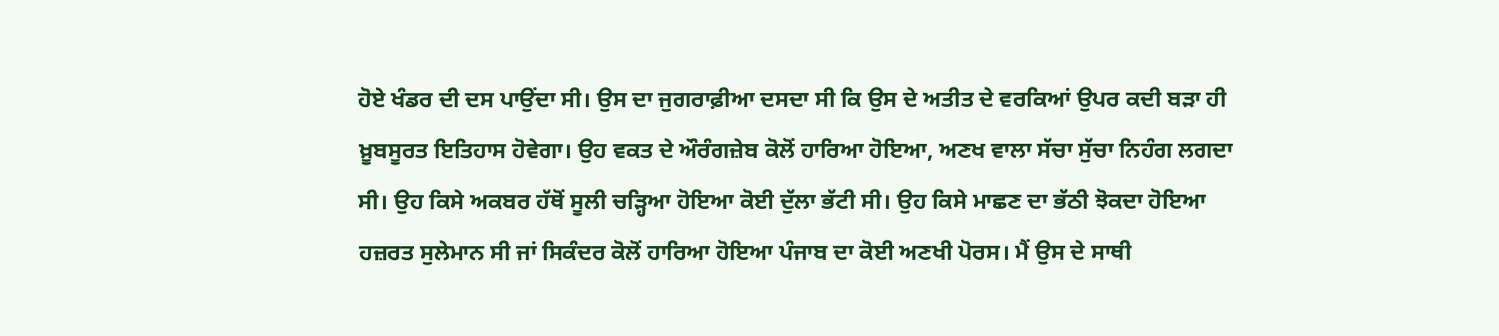ਹੋਏ ਖੰਡਰ ਦੀ ਦਸ ਪਾਉਂਦਾ ਸੀ। ਉਸ ਦਾ ਜੁਗਰਾਫ਼ੀਆ ਦਸਦਾ ਸੀ ਕਿ ਉਸ ਦੇ ਅਤੀਤ ਦੇ ਵਰਕਿਆਂ ਉਪਰ ਕਦੀ ਬੜਾ ਹੀ ਖ਼ੂਬਸੂਰਤ ਇਤਿਹਾਸ ਹੋਵੇਗਾ। ਉਹ ਵਕਤ ਦੇ ਔਰੰਗਜ਼ੇਬ ਕੋਲੋਂ ਹਾਰਿਆ ਹੋਇਆ, ਅਣਖ ਵਾਲਾ ਸੱਚਾ ਸੁੱਚਾ ਨਿਹੰਗ ਲਗਦਾ ਸੀ। ਉਹ ਕਿਸੇ ਅਕਬਰ ਹੱਥੋਂ ਸੂਲੀ ਚੜ੍ਹਿਆ ਹੋਇਆ ਕੋਈ ਦੁੱਲਾ ਭੱਟੀ ਸੀ। ਉਹ ਕਿਸੇ ਮਾਛਣ ਦਾ ਭੱਠੀ ਝੋਕਦਾ ਹੋਇਆ ਹਜ਼ਰਤ ਸੁਲੇਮਾਨ ਸੀ ਜਾਂ ਸਿਕੰਦਰ ਕੋਲੋਂ ਹਾਰਿਆ ਹੋਇਆ ਪੰਜਾਬ ਦਾ ਕੋਈ ਅਣਖੀ ਪੋਰਸ। ਮੈਂ ਉਸ ਦੇ ਸਾਥੀ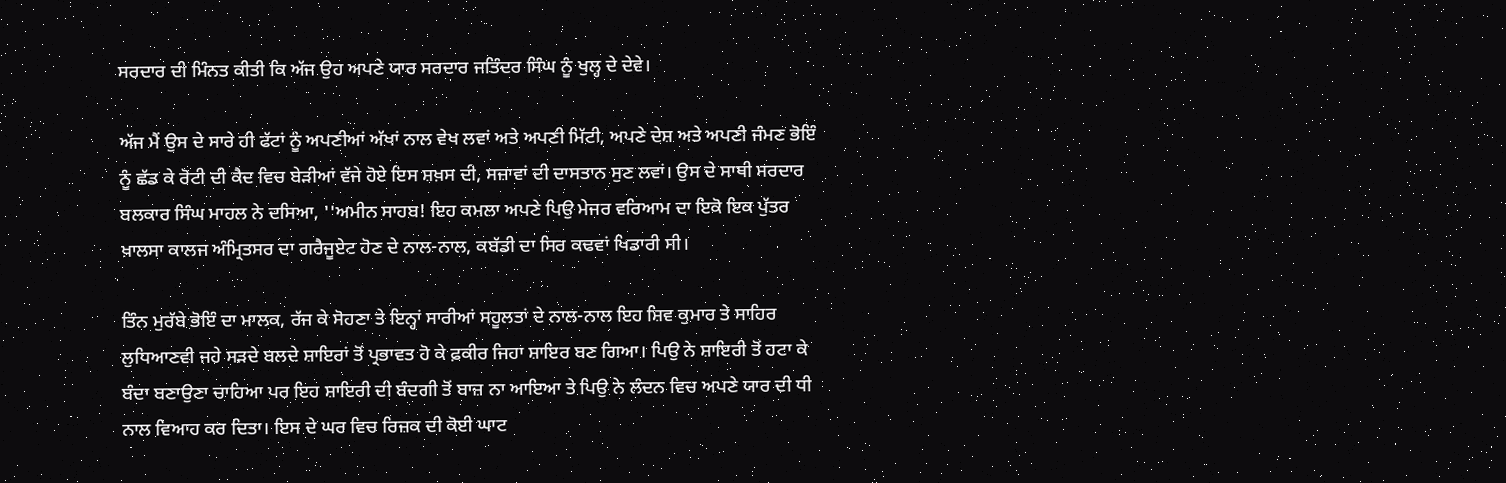ਸਰਦਾਰ ਦੀ ਮਿੰਨਤ ਕੀਤੀ ਕਿ ਅੱਜ ਉਹ ਅਪਣੇ ਯਾਰ ਸਰਦਾਰ ਜਤਿੰਦਰ ਸਿੰਘ ਨੂੰ ਖੁਲ੍ਹ ਦੇ ਦੇਵੇ।

ਅੱਜ ਮੈਂ ਉਸ ਦੇ ਸਾਰੇ ਹੀ ਫੱਟਾਂ ਨੂੰ ਅਪਣੀਆਂ ਅੱਖਾਂ ਨਾਲ ਵੇਖ ਲਵਾਂ ਅਤੇ ਅਪਣੀ ਮਿੱਟੀ, ਅਪਣੇ ਦੇਸ਼ ਅਤੇ ਅਪਣੀ ਜੰਮਣ ਭੋਇੰ ਨੂੰ ਛੱਡ ਕੇ ਰੋਟੀ ਦੀ ਕੈਦ ਵਿਚ ਬੇੜੀਆਂ ਵੱਜੇ ਹੋਏ ਇਸ ਸ਼ਖ਼ਸ ਦੀ, ਸਜ਼ਾਵਾਂ ਦੀ ਦਾਸਤਾਨ ਸੁਣ ਲਵਾਂ। ਉਸ ਦੇ ਸਾਥੀ ਸਰਦਾਰ ਬਲਕਾਰ ਸਿੰਘ ਮਾਹਲ ਨੇ ਦਸਿਆ, ''ਅਮੀਨ ਸਾਹਬ! ਇਹ ਕਮਲਾ ਅਪਣੇ ਪਿਉ ਮੇਜਰ ਵਰਿਆਮ ਦਾ ਇਕੋ ਇਕ ਪੁੱਤਰ ਖ਼ਾਲਸਾ ਕਾਲਜ ਅੰਮ੍ਰਿਤਸਰ ਦਾ ਗਰੈਜੂਏਟ ਹੋਣ ਦੇ ਨਾਲ-ਨਾਲ, ਕਬੱਡੀ ਦਾ ਸਿਰ ਕਢਵਾਂ ਖਿਡਾਰੀ ਸੀ।

ਤਿੰਨ ਮੁਰੱਬੇ ਭੋਇੰ ਦਾ ਮਾਲਕ, ਰੱਜ ਕੇ ਸੋਹਣਾ ਤੇ ਇਨ੍ਹਾਂ ਸਾਰੀਆਂ ਸਹੂਲਤਾਂ ਦੇ ਨਾਲ-ਨਾਲ ਇਹ ਸ਼ਿਵ ਕੁਮਾਰ ਤੇ ਸਾਹਿਰ ਲੁਧਿਆਣਵੀ ਜਹੇ ਸੜਦੇ ਬਲਦੇ ਸ਼ਾਇਰਾਂ ਤੋਂ ਪ੍ਰਭਾਵਤ ਹੋ ਕੇ ਫ਼ਕੀਰ ਜਿਹਾ ਸ਼ਾਇਰ ਬਣ ਗਿਆ। ਪਿਉ ਨੇ ਸ਼ਾਇਰੀ ਤੋਂ ਹਟਾ ਕੇ ਬੰਦਾ ਬਣਾਉਣਾ ਚਾਹਿਆ ਪਰ ਇਹ ਸ਼ਾਇਰੀ ਦੀ ਬੰਦਗੀ ਤੋਂ ਬਾਜ਼ ਨਾ ਆਇਆ ਤੇ ਪਿਉ ਨੇ ਲੰਦਨ ਵਿਚ ਅਪਣੇ ਯਾਰ ਦੀ ਧੀ ਨਾਲ ਵਿਆਹ ਕਰ ਦਿਤਾ। ਇਸ ਦੇ ਘਰ ਵਿਚ ਰਿਜ਼ਕ ਦੀ ਕੋਈ ਘਾਟ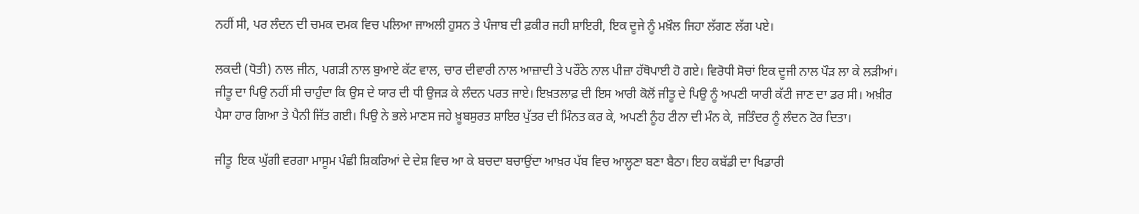ਨਹੀਂ ਸੀ, ਪਰ ਲੰਦਨ ਦੀ ਚਮਕ ਦਮਕ ਵਿਚ ਪਲਿਆ ਜਾਅਲੀ ਹੁਸਨ ਤੇ ਪੰਜਾਬ ਦੀ ਫ਼ਕੀਰ ਜਹੀ ਸ਼ਾਇਰੀ, ਇਕ ਦੂਜੇ ਨੂੰ ਮਖ਼ੌਲ ਜਿਹਾ ਲੱਗਣ ਲੱਗ ਪਏ।

ਲਕਦੀ (ਧੋਤੀ) ਨਾਲ ਜੀਨ, ਪਗੜੀ ਨਾਲ ਬੁਆਏ ਕੱਟ ਵਾਲ, ਚਾਰ ਦੀਵਾਰੀ ਨਾਲ ਆਜ਼ਾਦੀ ਤੇ ਪਰੌਂਠੇ ਨਾਲ ਪੀਜ਼ਾ ਹੱਥੋਪਾਈ ਹੋ ਗਏ। ਵਿਰੋਧੀ ਸੋਚਾਂ ਇਕ ਦੂਜੀ ਨਾਲ ਪੌੜ ਲਾ ਕੇ ਲੜੀਆਂ। ਜੀਤੂ ਦਾ ਪਿਉ ਨਹੀਂ ਸੀ ਚਾਹੁੰਦਾ ਕਿ ਉਸ ਦੇ ਯਾਰ ਦੀ ਧੀ ਉਜੜ ਕੇ ਲੰਦਨ ਪਰਤ ਜਾਏ। ਇਖ਼ਤਲਾਫ਼ ਦੀ ਇਸ ਆਰੀ ਕੋਲੋਂ ਜੀਤੂ ਦੇ ਪਿਉ ਨੂੰ ਅਪਣੀ ਯਾਰੀ ਕੱਟੀ ਜਾਣ ਦਾ ਡਰ ਸੀ। ਅਖ਼ੀਰ ਪੈਸਾ ਹਾਰ ਗਿਆ ਤੇ ਪੈਨੀ ਜਿੱਤ ਗਈ। ਪਿਉ ਨੇ ਭਲੇ ਮਾਣਸ ਜਹੇ ਖ਼ੂਬਸੁਰਤ ਸ਼ਾਇਰ ਪੁੱਤਰ ਦੀ ਮਿੰਨਤ ਕਰ ਕੇ, ਅਪਣੀ ਨੂੰਹ ਟੀਨਾ ਦੀ ਮੰਨ ਕੇ, ਜਤਿੰਦਰ ਨੂੰ ਲੰਦਨ ਟੋਰ ਦਿਤਾ।

ਜੀਤੂ  ਇਕ ਘੁੱਗੀ ਵਰਗਾ ਮਾਸੂਮ ਪੰਛੀ ਸ਼ਿਕਰਿਆਂ ਦੇ ਦੇਸ਼ ਵਿਚ ਆ ਕੇ ਬਚਦਾ ਬਚਾਉਂਦਾ ਆਖ਼ਰ ਪੱਬ ਵਿਚ ਆਲ੍ਹਣਾ ਬਣਾ ਬੈਠਾ। ਇਹ ਕਬੱਡੀ ਦਾ ਖਿਡਾਰੀ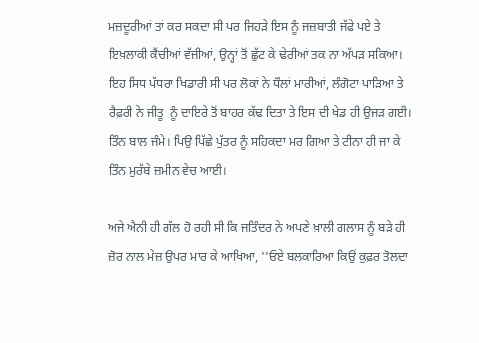ਮਜ਼ਦੂਰੀਆਂ ਤਾਂ ਕਰ ਸਕਦਾ ਸੀ ਪਰ ਜਿਹੜੇ ਇਸ ਨੂੰ ਜਜ਼ਬਾਤੀ ਜੱਫੇ ਪਏ ਤੇ ਇਖ਼ਲਾਕੀ ਕੈਂਚੀਆਂ ਵੱਜੀਆਂ, ਉਨ੍ਹਾਂ ਤੋਂ ਛੁੱਟ ਕੇ ਢੇਰੀਆਂ ਤਕ ਨਾ ਅੱਪੜ ਸਕਿਆ। ਇਹ ਸਿਧ ਪੱਧਰਾ ਖਿਡਾਰੀ ਸੀ ਪਰ ਲੋਕਾਂ ਨੇ ਧੌਲਾਂ ਮਾਰੀਆਂ, ਲੰਗੋਟਾ ਪਾੜਿਆ ਤੇ ਰੈਫ਼ਰੀ ਨੇ ਜੀਤੂ  ਨੂੰ ਦਾਇਰੇ ਤੋਂ ਬਾਹਰ ਕੱਢ ਦਿਤਾ ਤੇ ਇਸ ਦੀ ਖੇਡ ਹੀ ਉਜੜ ਗਈ। ਤਿੰਨ ਬਾਲ ਜੰਮੇ। ਪਿਉ ਪਿੱਛੇ ਪੁੱਤਰ ਨੂੰ ਸਹਿਕਦਾ ਮਰ ਗਿਆ ਤੇ ਟੀਨਾ ਹੀ ਜਾ ਕੇ ਤਿੰਨ ਮੁਰੱਬੇ ਜ਼ਮੀਨ ਵੇਚ ਆਈ।

ਅਜੇ ਐਨੀ ਹੀ ਗੱਲ ਹੋ ਰਹੀ ਸੀ ਕਿ ਜਤਿੰਦਰ ਨੇ ਅਪਣੇ ਖ਼ਾਲੀ ਗਲਾਸ ਨੂੰ ਬੜੇ ਹੀ ਜ਼ੋਰ ਨਾਲ ਮੇਜ਼ ਉਪਰ ਮਾਰ ਕੇ ਆਖਿਆ, ''ਓਏ ਬਲਕਾਰਿਆ ਕਿਉਂ ਕੁਫ਼ਰ ਤੋਲਦਾ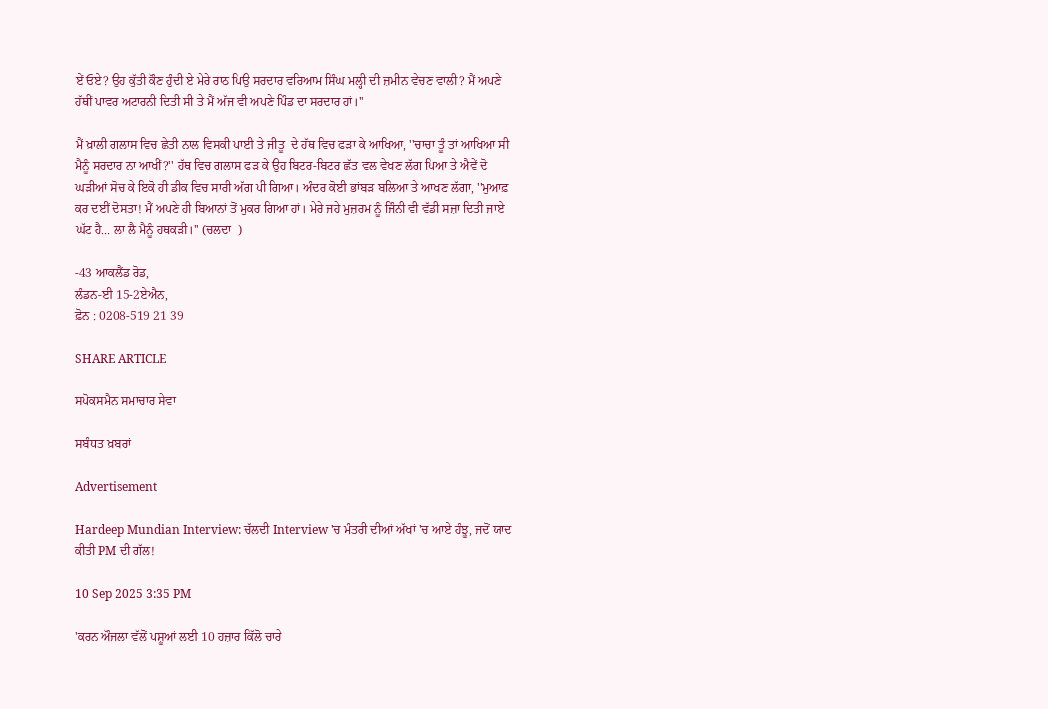ਏਂ ਓਏ? ਉਹ ਕੁੱਤੀ ਕੌਣ ਹੁੰਦੀ ਏ ਮੇਰੇ ਰਾਠ ਪਿਉ ਸਰਦਾਰ ਵਰਿਆਮ ਸਿੰਘ ਮਲ੍ਹੀ ਦੀ ਜ਼ਮੀਨ ਵੇਚਣ ਵਾਲੀ? ਮੈਂ ਅਪਣੇ ਹੱਥੀਂ ਪਾਵਰ ਅਟਾਰਨੀ ਦਿਤੀ ਸੀ ਤੇ ਮੈਂ ਅੱਜ ਵੀ ਅਪਣੇ ਪਿੰਡ ਦਾ ਸਰਦਾਰ ਹਾਂ।''

ਮੈਂ ਖ਼ਾਲੀ ਗਲਾਸ ਵਿਚ ਛੇਤੀ ਨਾਲ ਵਿਸਕੀ ਪਾਈ ਤੇ ਜੀਤੂ  ਦੇ ਹੱਥ ਵਿਚ ਫੜਾ ਕੇ ਆਖਿਆ, ''ਚਾਚਾ ਤੂੰ ਤਾਂ ਆਖਿਆ ਸੀ ਮੈਨੂੰ ਸਰਦਾਰ ਨਾ ਆਖੀਂ?'' ਹੱਥ ਵਿਚ ਗਲਾਸ ਫੜ ਕੇ ਉਹ ਬਿਟਰ-ਬਿਟਰ ਛੱਤ ਵਲ ਵੇਖਣ ਲੱਗ ਪਿਆ ਤੇ ਐਵੇਂ ਦੋ ਘੜੀਆਂ ਸੋਚ ਕੇ ਇਕੋ ਹੀ ਡੀਕ ਵਿਚ ਸਾਰੀ ਅੱਗ ਪੀ ਗਿਆ। ਅੰਦਰ ਕੋਈ ਭਾਂਬੜ ਬਲਿਆ ਤੇ ਆਖਣ ਲੱਗਾ, ''ਮੁਆਫ਼ ਕਰ ਦਈਂ ਦੋਸਤਾ! ਮੈਂ ਅਪਣੇ ਹੀ ਬਿਆਨਾਂ ਤੋਂ ਮੁਕਰ ਗਿਆ ਹਾਂ। ਮੇਰੇ ਜਹੇ ਮੁਜ਼ਰਮ ਨੂੰ ਜਿੰਨੀ ਵੀ ਵੱਡੀ ਸਜ਼ਾ ਦਿਤੀ ਜਾਏ ਘੱਟ ਹੈ... ਲਾ ਲੈ ਮੈਨੂੰ ਹਥਕੜੀ।'' (ਚਲਦਾ  )

-43 ਆਕਲੈਂਡ ਰੋਡ,
ਲੰਡਨ-ਈ 15-2ਏਐਨ,
ਫ਼ੋਨ : 0208-519 21 39

SHARE ARTICLE

ਸਪੋਕਸਮੈਨ ਸਮਾਚਾਰ ਸੇਵਾ

ਸਬੰਧਤ ਖ਼ਬਰਾਂ

Advertisement

Hardeep Mundian Interview: ਚੱਲਦੀ Interview 'ਚ ਮੰਤਰੀ ਦੀਆਂ ਅੱਖਾਂ 'ਚ ਆਏ ਹੰਝੂ, ਜਦੋਂ ਯਾਦ ਕੀਤੀ PM ਦੀ ਗੱਲ!

10 Sep 2025 3:35 PM

'ਕਰਨ ਔਜਲਾ ਵੱਲੋਂ ਪਸ਼ੂਆਂ ਲਈ 10 ਹਜ਼ਾਰ ਕਿੱਲੋ ਚਾਰੇ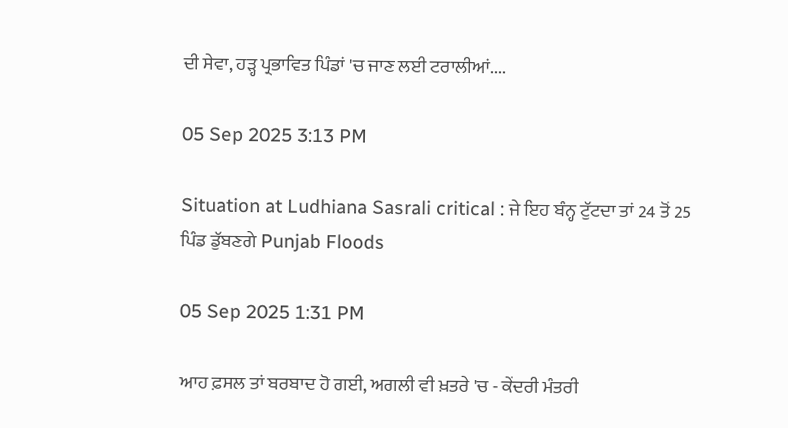ਦੀ ਸੇਵਾ, ਹੜ੍ਹ ਪ੍ਰਭਾਵਿਤ ਪਿੰਡਾਂ 'ਚ ਜਾਣ ਲਈ ਟਰਾਲੀਆਂ....

05 Sep 2025 3:13 PM

Situation at Ludhiana Sasrali critical : ਜੇ ਇਹ ਬੰਨ੍ਹ ਟੁੱਟਦਾ ਤਾਂ 24 ਤੋਂ 25 ਪਿੰਡ ਡੁੱਬਣਗੇ Punjab Floods

05 Sep 2025 1:31 PM

ਆਹ ਫ਼ਸਲ ਤਾਂ ਬਰਬਾਦ ਹੋ ਗਈ, ਅਗਲੀ ਵੀ ਖ਼ਤਰੇ 'ਚ - ਕੇਂਦਰੀ ਮੰਤਰੀ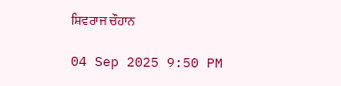ਸ਼ਿਵਰਾਜ ਚੌਹਾਨ

04 Sep 2025 9:50 PM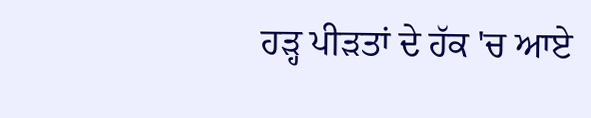ਹੜ੍ਹ ਪੀੜਤਾਂ ਦੇ ਹੱਕ 'ਚ ਆਏ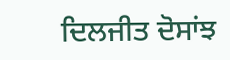ਦਿਲਜੀਤ ਦੋਸਾਂਝ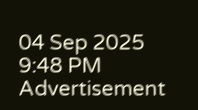04 Sep 2025 9:48 PM
Advertisement